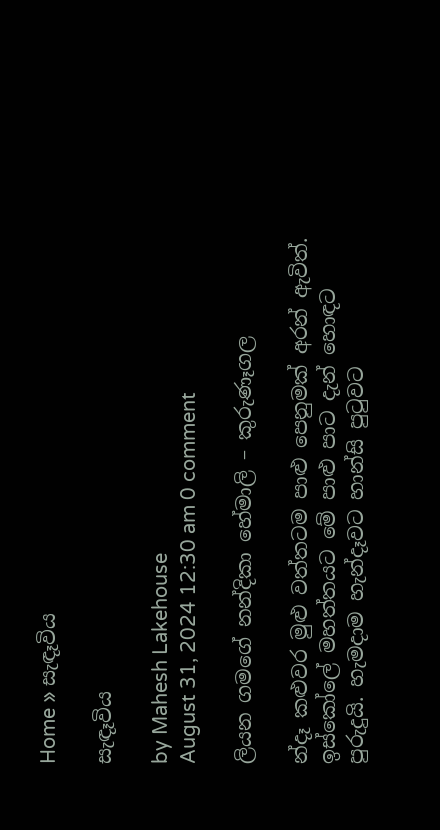Home » සැඳෑවිය

සැඳෑවිය

by Mahesh Lakehouse
August 31, 2024 12:30 am 0 comment

ලියන ගමගේ නන්දිකා හේමාලි – කුරුණෑගල

න්දෑ කළුවර මුළු වත්තටම පාළු පෙනුමක් අරන් ඇවිත්. ඉස්කෝලේ මහත්තයට මේ පාළු පාට දැන් හොඳට පුරුදුයි. හැමදාම හැන්දෑවට හාන්සි පුටුවට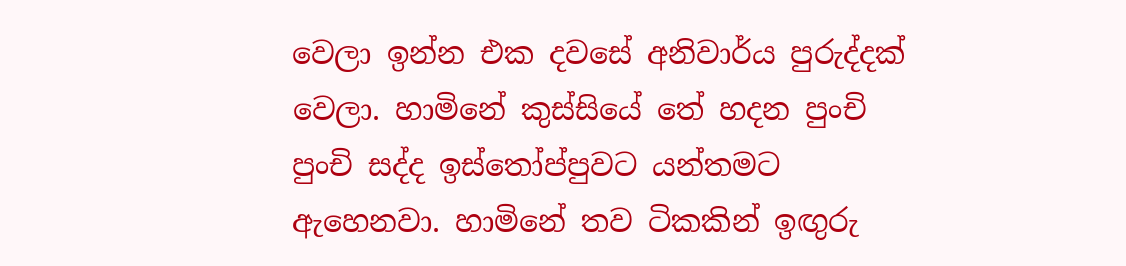වෙලා ඉන්න එක දවසේ අනිවාර්ය පුරුද්දක් වෙලා. හාමිනේ කුස්සියේ තේ හදන පුංචි පුංචි සද්ද ඉස්තෝප්පුවට යන්තමට ඇහෙනවා. හාමිනේ තව ටිකකින් ඉඟුරු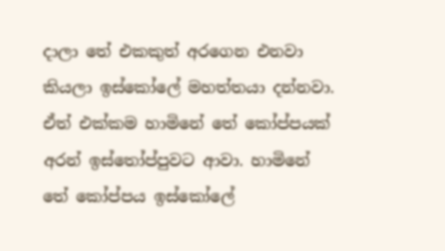දාලා තේ එකකුත් අරගෙන එනවා කියලා ඉස්කෝලේ මහත්තයා දන්නවා. ඒත් එක්කම හාමිනේ තේ කෝප්පයක් අරන් ඉස්තෝප්පුවට ආවා. හාමිනේ තේ කෝප්පය ඉස්කෝලේ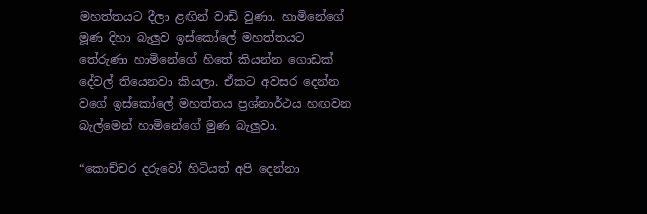මහත්තයට දීලා ළඟින් වාඩි වුණා. හාමිනේගේ මූණ දිහා බැලුව ඉස්කෝලේ මහත්තයට තේරුණා හාමිනේගේ හිතේ කියන්න ගොඩක් දේවල් තියෙනවා කියලා. ඒකට අවසර දෙන්න වගේ ඉස්කෝලේ මහත්තය ප්‍රශ්නාර්ථය හඟවන බැල්මෙන් හාමිනේගේ මුණ බැලුවා.

“කොච්චර දරුවෝ හිටියත් අපි දෙන්නා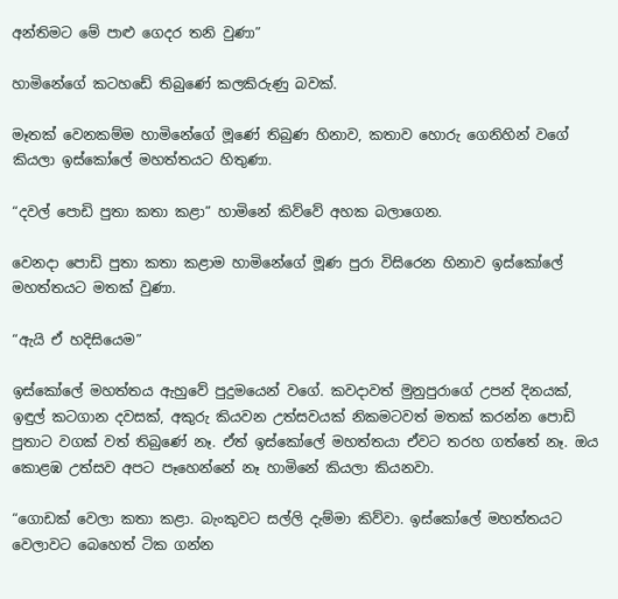අන්තිමට මේ පාළු ගෙදර තනි වුණා”

හාමිනේගේ කටහඩේ තිබු‍ණේ කලකිරුණු බවක්.

මෑතක් වෙනකම්ම හාමිනේගේ මූණේ තිබුණ හිනාව, කතාව හොරු ගෙනිහින් වගේ කියලා ඉස්කෝලේ මහත්තයට හිතුණා.

“දවල් පොඩි පුතා කතා කළා” හාමිනේ කිව්වේ අහක බලාගෙන.

වෙනදා පොඩි පුතා කතා කළාම හාමිනේගේ මූණ පුරා විසිරෙන හිනාව ඉස්කෝලේ මහත්තයට මතක් වුණා.

“ඇයි ඒ හදිසියෙම”

ඉස්කෝලේ මහත්තය ඇහුවේ පුදුමයෙන් වගේ. කවදාවත් මුනුපුරාගේ උපන් දිනයක්, ඉඳුල් කටගාන දවසක්, අකුරු කියවන උත්සවයක් නිකමටවත් මතක් කරන්න පොඩි පුතාට වගක් වත් තිබුණේ නෑ. ඒත් ඉස්කෝලේ මහත්තයා ඒවට තරහ ගත්තේ නෑ. ඔය කොළඹ උත්සව අපට පෑහෙන්නේ නෑ හාමිනේ කියලා කියනවා.

“ගොඩක් වෙලා කතා කළා. බැංකුවට සල්ලි දැම්මා කිව්වා. ඉස්කෝලේ මහත්තයට වෙලාවට බෙහෙත් ටික ගන්න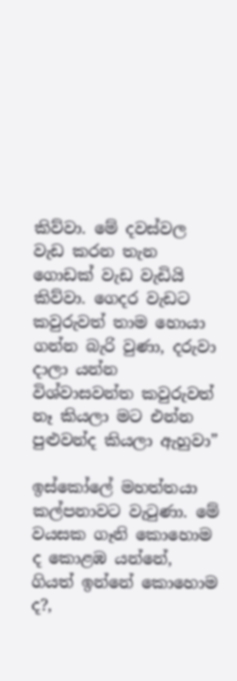කිව්වා. මේ දවස්වල වැඩ කරන තැන ගොඩක් වැඩ වැඩියි කිව්වා. ගෙදර වැඩට කවුරුවත් තාම හොයා ගන්න බැරි වුණා, දරුවා දාලා යන්න විශ්වාසවන්ත කවුරුවත් නෑ කියලා මට එන්න පුළුවන්ද කියලා ඇහුවා”

ඉස්කෝලේ මහත්තයා කල්පනාවට වැටුණා. මේ වයසක ගෑනි කොහොම ද කොළඹ යන්නේ, ගියත් ඉන්නේ කොහොම ද?,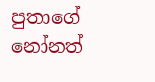පුතාගේ නෝනත්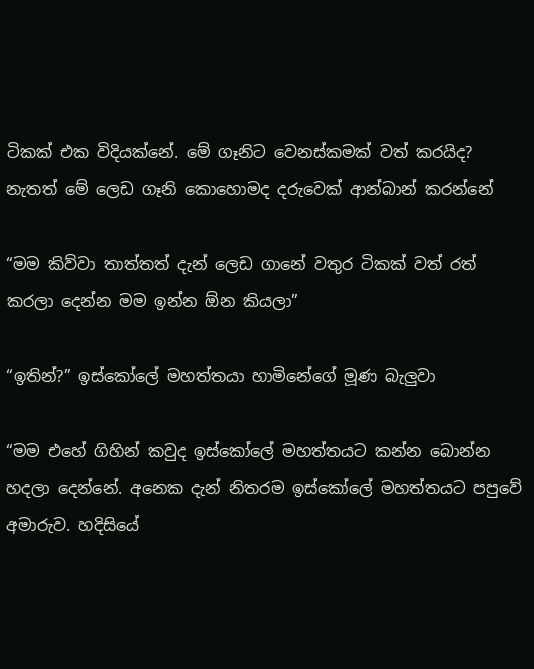ටිකක් එක විදියක්නේ. මේ ගෑනිට වෙනස්කමක් වත් කරයිද? නැතත් මේ ලෙඩ ගෑනි කොහොමද දරුවෙක් ආන්බාන් කරන්නේ

“මම කිව්වා තාත්තත් දැන් ලෙඩ ගානේ වතුර ටිකක් වත් රත් කරලා දෙන්න මම ඉන්න ඕන කියලා”

“ඉතින්?” ඉස්කෝලේ මහත්තයා හාමිනේගේ මූණ බැලුවා

“මම එහේ ගිහින් කවුද ඉස්කෝලේ මහත්තයට කන්න බොන්න හදලා දෙන්නේ. අනෙක දැන් නිතරම ඉස්කෝලේ මහත්තයට පපුවේ අමාරුව. හදිසියේ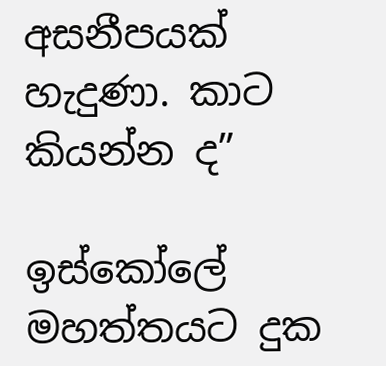අසනීපයක් හැදුණා. කාට කියන්න ද”

ඉස්කෝලේ මහත්තයට දුක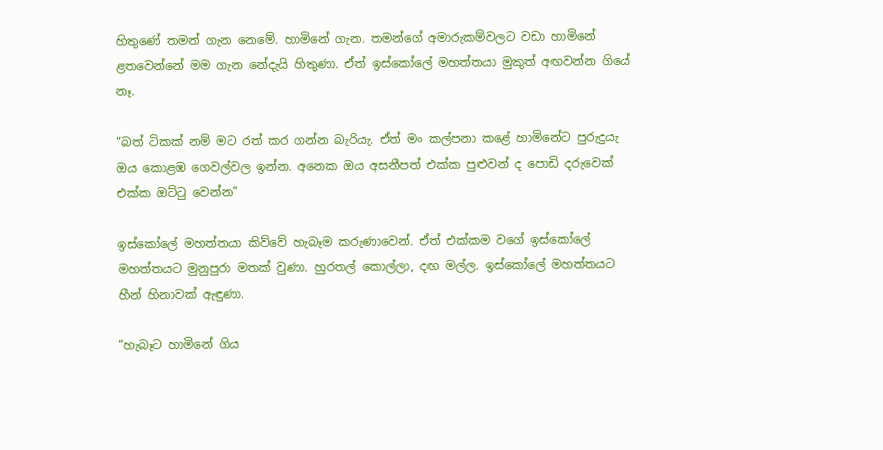හිතුණේ තමන් ගැන නෙමේ. හාමිනේ ගැන. තමන්ගේ අමාරුකම්වලට වඩා හාමිනේ ළතවෙන්නේ මම ගැන නේදැයි හිතුණා. ඒත් ඉස්කෝලේ මහත්තයා මුකුත් අඟවන්න ගියේ නෑ.

“බත් ටිකක් නම් මට රත් කර ගන්න බැරියැ. ඒත් මං කල්පනා කළේ හාමිනේට පුරුදුයැ ඔය කොළඹ ගෙවල්වල ඉන්න. අනෙක ඔය අසනීපත් එක්ක පුළුවන් ද පොඩි දරුවෙක් එක්ක ඔට්ටු වෙන්න”

ඉස්කෝලේ මහත්තයා කිව්වේ හැබෑම කරුණාවෙන්. ඒත් එක්කම වගේ ඉස්කෝලේ මහත්තයට මුනුපුරා මතක් වුණා. හුරතල් කොල්ලා, දඟ මල්ල. ඉස්කෝලේ මහත්තයට හීන් හිනාවක් ඇඳුණා.

“හැබෑට හාමිනේ ගිය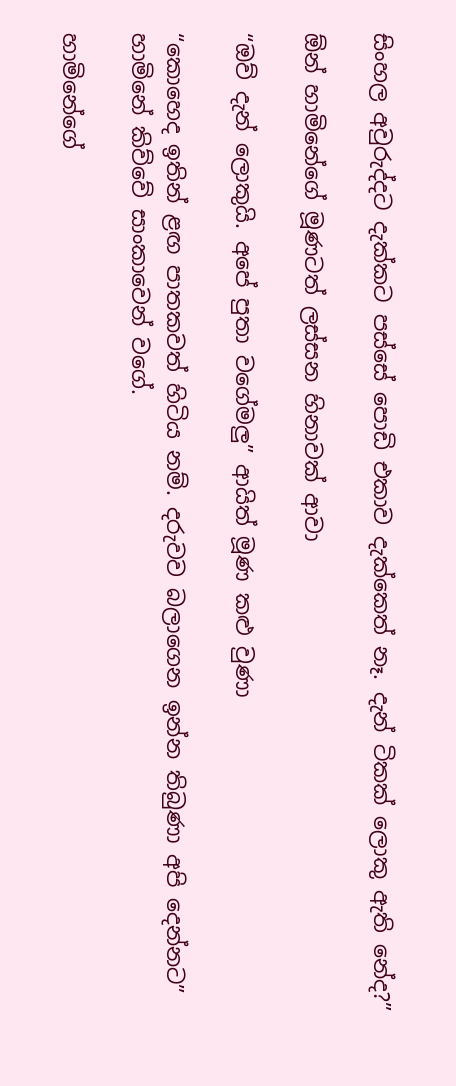සිංහල අවුරුද්දට දැක්කට පස්සේ පොඩි එකාව දැක්කෙත් නෑ. දැන් ටිකක් ලොකු ඇති නේද?”

ඕන් හාමිනේගේ මූණටත් ලස්සන හිනාවක් ආවා

“ඔව් දැන් ලොකුයි. අපේ පුතා වගේමලු” ආයිත් මූණ කළු වුණා

“කොහෙද ඉතින් ළඟ පාතකවත් හිටිය නම්. දරුවව බලාගෙන ඉන්න තිබුණා අපි දෙන්නට” හාමිනේ කිව්වේ සාංකාවෙන් වගේ.

හාමිනේගේ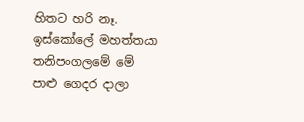හිතට හරි නෑ. ඉස්කෝලේ මහත්තයා තනිපංගලමේ මේ පාළු ගෙදර දාලා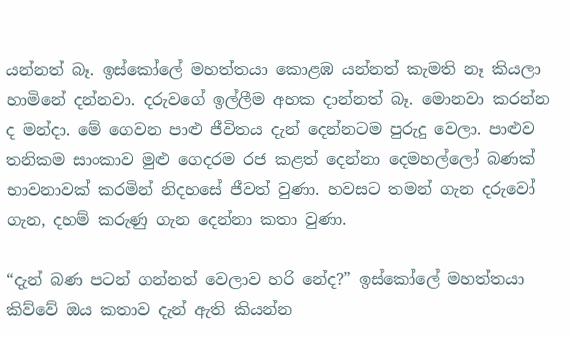යන්නත් බෑ. ඉස්කෝලේ මහත්තයා කොළඹ යන්නත් කැමති නෑ කියලා හාමිනේ දන්නවා. දරුවගේ ඉල්ලීම අහක දාන්නත් බෑ. මොනවා කරන්න ද මන්දා. මේ ගෙවන පාළු ජීවිතය දැන් දෙන්නටම පුරුදු වෙලා. පාළුව තනිකම සාංකාව මුළු ගෙදරම රජ කළත් දෙන්නා දෙමහල්ලෝ බණක් භාවනාවක් කරමින් නිදහසේ ජීවත් වුණා. හවසට තමන් ගැන දරුවෝ ගැන, දහම් කරුණු ගැන දෙන්නා කතා වුණා.

“දැන් බණ පටන් ගන්නත් වෙලාව හරි නේද?” ඉස්කෝලේ මහත්තයා කිව්වේ ඔය කතාව දැන් ඇති කියන්න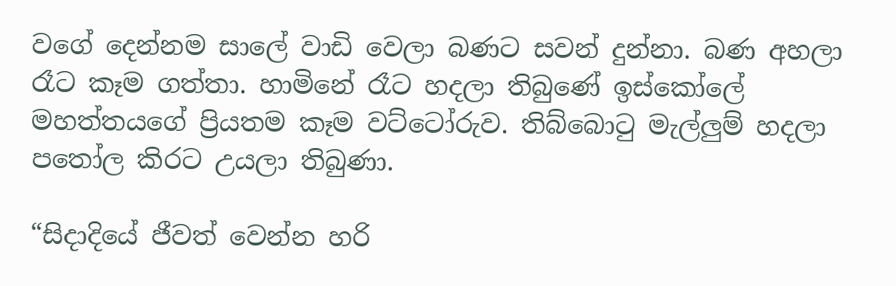වගේ දෙන්නම සාලේ වාඩි වෙලා බණට සවන් දුන්නා. බණ අහලා රෑට කෑම ගත්තා. හාමිනේ රෑට හදලා තිබුණේ ඉස්කෝලේ මහත්තයගේ ප්‍රියතම කෑම වට්ටෝරුව. තිබ්බොටු මැල්ලුම් හදලා පතෝල කිරට උයලා තිබුණා.

“සිදාදියේ ජීවත් වෙන්න හරි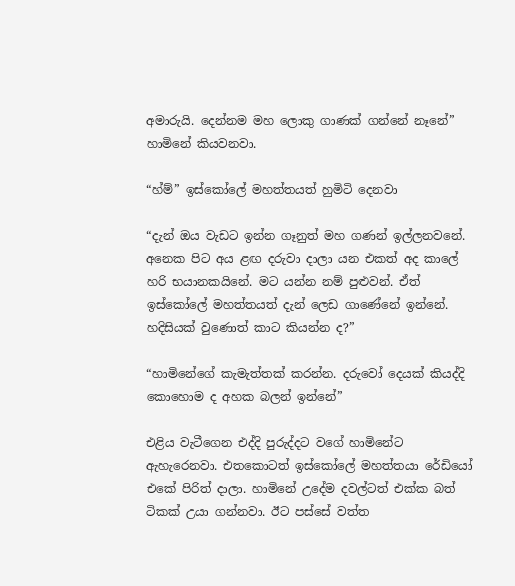අමාරුයි. දෙන්නම මහ ලොකු ගාණක් ගන්නේ නෑනේ” හාමිනේ කියවනවා.

“හ්ම්” ඉස්කෝලේ මහත්තයත් හුමිටි දෙනවා

“දැන් ඔය වැඩට ඉන්න ගෑනුත් මහ ගණන් ඉල්ලනවනේ. අනෙක පිට අය ළඟ දරුවා දාලා යන එකත් අද කාලේ හරි භයානකයිනේ. මට යන්න නම් පුළුවන්. ඒත් ඉස්කෝලේ මහත්තයත් දැන් ලෙඩ ගාණේනේ ඉන්නේ. හදිසියක් වුණොත් කාට කියන්න ද?”

“හාමිනේගේ කැමැත්තක් කරන්න. දරුවෝ දෙයක් කියද්දි කොහොම ද අහක බලන් ඉන්නේ”

එළිය වැටීගෙන එද්දි පුරුද්දට වගේ හාමිනේට ඇහැරෙනවා. එතකොටත් ඉස්කෝලේ මහත්තයා රේඩියෝ එකේ පිරිත් දාලා. හාමිනේ උදේම දවල්ටත් එක්ක බත් ටිකක් උයා ගන්නවා. ඊට පස්සේ වත්ත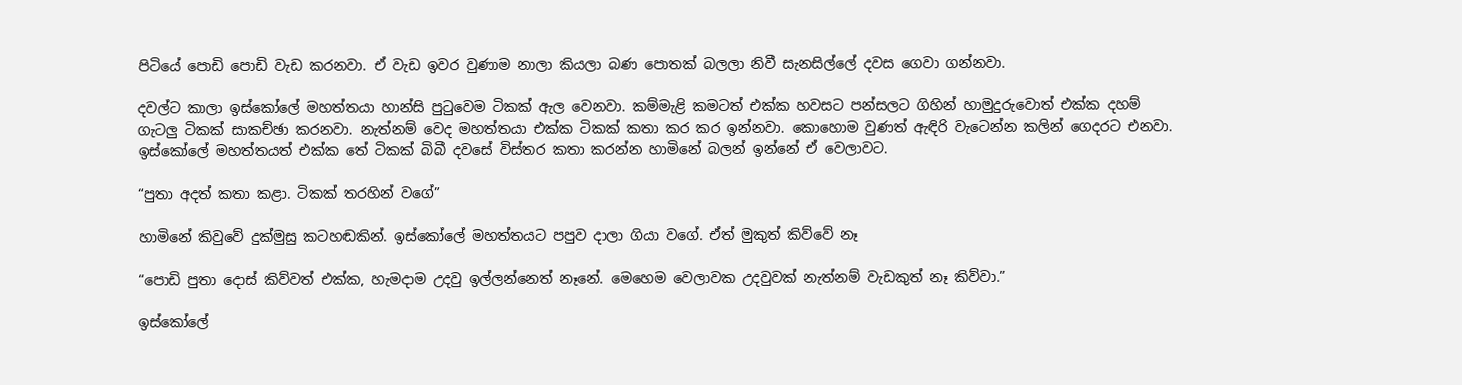පිටියේ පොඩි පොඩි වැඩ කරනවා. ඒ වැඩ ඉවර වුණාම නාලා කියලා බණ පොතක් බලලා නිවී සැනසිල්ලේ දවස ගෙවා ගන්නවා.

දවල්ට කාලා ඉස්කෝලේ මහත්තයා හාන්සි පුටුවෙම ටිකක් ඇල වෙනවා. කම්මැළි කමටත් එක්ක හවසට පන්සලට ගිහින් හාමුදුරුවොත් එක්ක දහම් ගැටලු ටිකක් සාකච්ඡා කරනවා. නැත්නම් වෙද මහත්තයා එක්ක ටිකක් කතා කර කර ඉන්නවා. කොහොම වුණත් ඇඳිරි වැටෙන්න කලින් ගෙදරට එනවා. ඉස්කෝලේ මහත්තයත් එක්ක තේ ටිකක් බිබී දවසේ විස්තර කතා කරන්න හාමිනේ බලන් ඉන්නේ ඒ වෙලාවට.

“පුතා අදත් කතා කළා. ටිකක් තරහින් වගේ”

හාමිනේ කිවුවේ දුක්මුසු කටහඬකින්. ඉස්කෝලේ මහත්තයට පපුව දාලා ගියා වගේ. ඒත් මුකුත් කිව්වේ නෑ

“පොඩි පුතා දොස් කිව්වත් එක්ක, හැමදාම උදවු ඉල්ලන්නෙත් නෑනේ. මෙහෙම වෙලාවක උදවුවක් නැත්නම් වැඩකුත් නෑ කිව්වා.”

ඉස්කෝලේ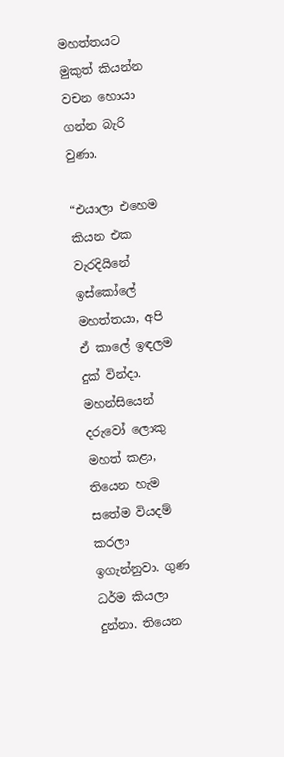මහත්තයට මුකුත් කියන්න වචන හොයා ගන්න බැරි වුණා.

“එයාලා එහෙම කියන එක වැරදියිනේ ඉස්කෝලේ මහත්තයා, අපි ඒ කාලේ ඉඳලම දුක් වින්දා. මහන්සියෙන් දරුවෝ ලොකු මහත් කළා, තියෙන හැම සතේම වියදම් කරලා ඉගැන්නුවා. ගුණ ධර්ම කියලා දුන්නා. තියෙන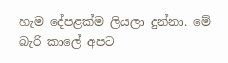හැම දේපළක්ම ලියලා දුන්නා. මේ බැරි කාලේ අපට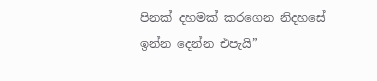පිනක් දහමක් කරගෙන නිදහසේ ඉන්න දෙන්න එපැයි”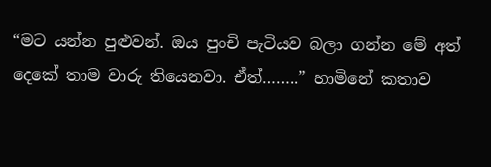“මට යන්න පුළුවන්. ඔය පුංචි පැටියව බලා ගන්න මේ අත් දෙකේ තාම වාරු තියෙනවා. ඒත්……..” හාමිනේ කතාව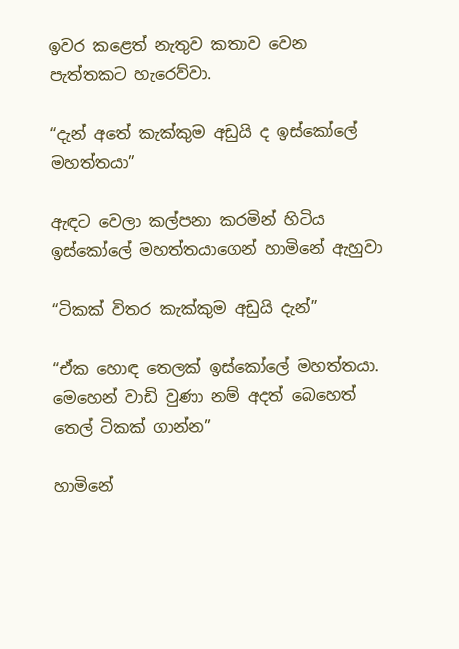ඉවර කළෙත් නැතුව කතාව වෙන පැත්තකට හැරෙව්වා.

“දැන් අතේ කැක්කුම අඩුයි ද ඉස්කෝලේ මහත්තයා”

ඇඳට වෙලා කල්පනා කරමින් හිටිය ඉස්කෝලේ මහත්තයාගෙන් හාමිනේ ඇහුවා

“ටිකක් විතර කැක්කුම අඩුයි දැන්”

“ඒක හොඳ තෙලක් ඉස්කෝලේ මහත්තයා. මෙහෙන් වාඩි වුණා නම් අදත් බෙහෙත් තෙල් ටිකක් ගාන්න”

හාමිනේ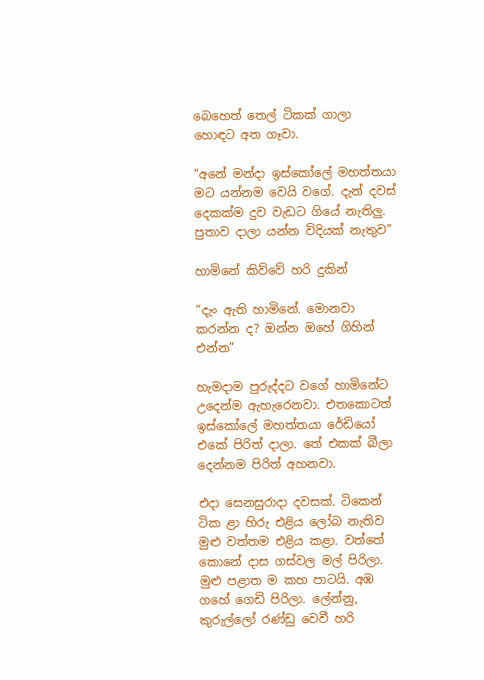බෙහෙත් තෙල් ටිකක් ගාලා හොඳට අත ගෑවා.

“අනේ මන්දා ඉස්කෝලේ මහත්තයා මට යන්නම වෙයි වගේ. දැන් දවස් දෙකක්ම දුව වැඩට ගියේ නැතිලු. පුතාව දාලා යන්න විදියක් නැතුව”

හාමිනේ කිව්වේ හරි දුකින්

“දැං ඇති හාමිනේ. මොනවා කරන්න ද? ඔන්න ඔහේ ගිහින් එන්න”

හැමදාම පුරුද්දට වගේ හාමිනේට උදෙන්ම ඇහැරෙනවා. එතකොටත් ඉස්කෝලේ මහත්තයා රේඩියෝ එකේ පිරිත් දාලා. තේ එකක් බීලා දෙන්නම පිරිත් අහනවා.

එදා සෙනසුරාදා දවසක්. ටිකෙන් ටික ළා හිරු එළිය ලෝබ නැතිව මුළු වත්තම එළිය කළා. වත්තේ කොනේ දාස ගස්වල මල් පිරිලා. මුළු පළාත ම කහ පාටයි. අඹ ගහේ ගෙඩි පිරිලා. ලේන්නු, කුරුල්ලෝ රණ්ඩු වෙවී හරි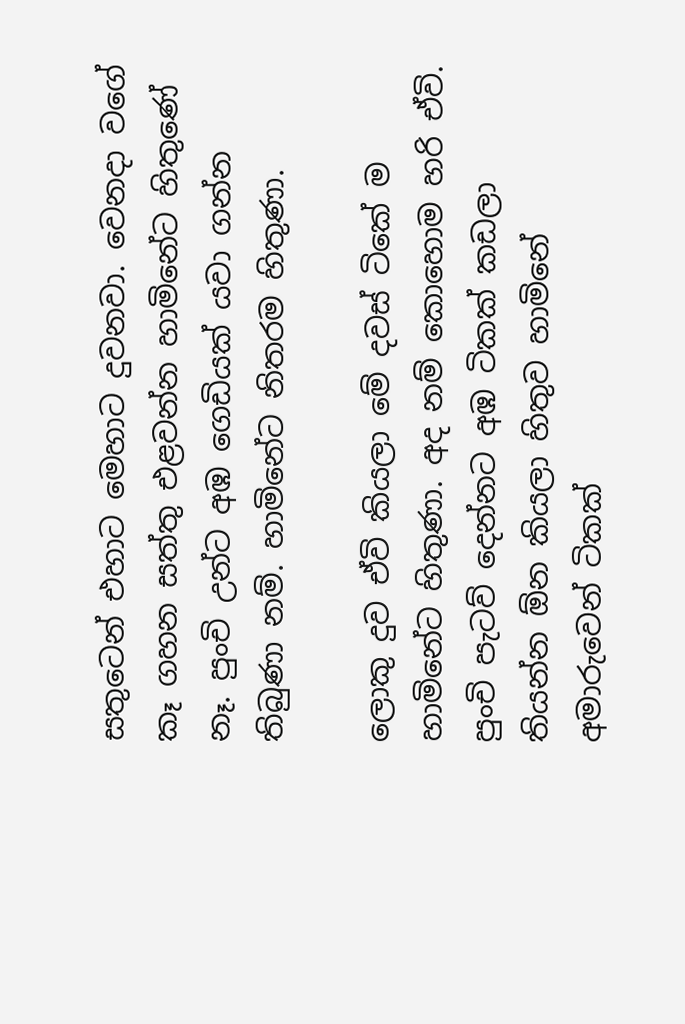සතුටෙන් එහාට මෙහාට දුවනවා. වෙනදා වගේ කෑ ගහන සත්තු එළවන්න හාමිනේට හිතුණේ නෑ. පුංචි උන්ට අඹ ගෙඩියක් යවා ගන්න තිබුණා නම්. හාමිනේට නිතරම හිතුණා.

ලොකු දුව ඒවි කියලා මේ දවස් ටිකේ ම හාමිනේට හිතුණා. අද නම් කොහොම හරි ඒවි. පුංචි පැටව් දෙන්නට අඹ ටිකක් කඩලා තියන්න ඕන කියලා හිතුව හාමිනේ අමාරුවෙන් ටිකක්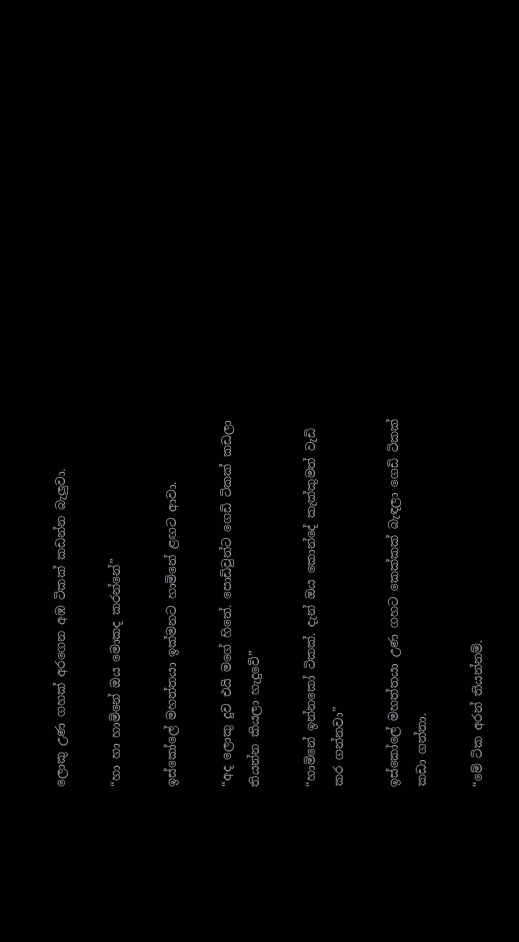ලොකු උණ ගහක් අරගෙන අඹ ටිකක් කඩන්න බැලුවා.

“හා හා හාමිනේ ඔය මොකද කරන්නේ”

ඉස්කෝලේ මහත්තයා ඉක්මනට හාමිනේ ළඟට ආවා.

“අද ලොකු දුව එයි මගේ හිතේ. පොඩිවුන්ට ගෙඩි ටිකක් කඩලා තියන්න කියලා හැදුවේ”

“හාමිනේ ඉන්නකෝ ටිකක්. දැන් ඔය කොන්දේ කැක්කුමත් වැඩි කර ගන්නවා”

ඉස්කෝලේ මහත්තයා උණ ගහට කෙක්කක් බැඳලා ගෙඩි ටිකක් කඩා ගත්තා.

“මේ ටික අරන් තියන්නම්.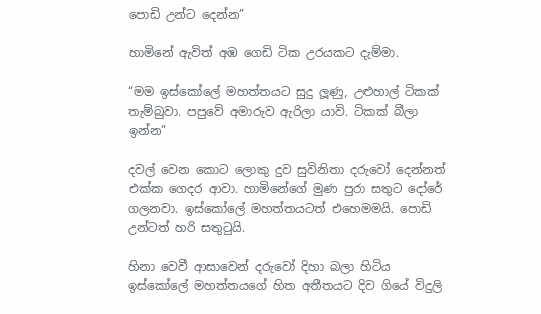පොඩි උන්ට දෙන්න”

හාමිනේ ඇවිත් අඹ ගෙඩි ටික උරයකට දැම්මා.

“මම ඉස්කෝලේ මහත්තයට සුදු ලූණු, උළුහාල් ටිකක් තැම්බුවා. පපුවේ අමාරුව ඇරිලා යාවි. ටිකක් බීලා ඉන්න”

දවල් වෙන කොට ලොකු දුව සුවිනිතා දරුවෝ දෙන්නත් එක්ක ගෙදර ආවා. හාමිනේගේ මුණ පුරා සතුට දෝරේ ගලනවා. ඉස්කෝලේ මහත්තයටත් එහෙමමයි. පොඩි උන්ටත් හරි සතුටුයි.

හිනා වෙවී ආසාවෙන් දරුවෝ දිහා බලා හිටිය ඉස්කෝලේ මහත්තයගේ හිත අතීතයට දිව ගියේ විදුලි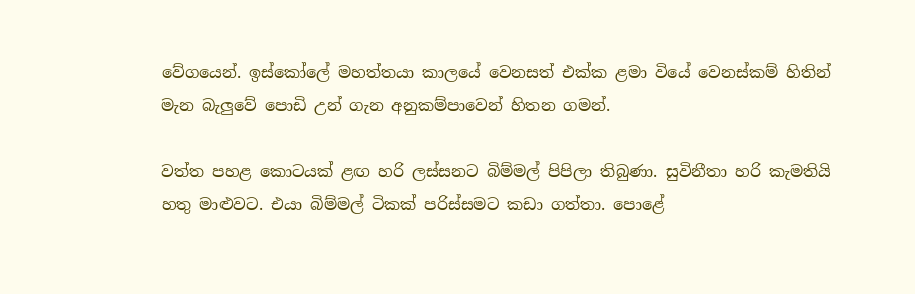වේගයෙන්. ඉස්කෝලේ මහත්තයා කාලයේ වෙනසත් එක්ක ළමා වියේ වෙනස්කම් හිතින් මැන බැලුවේ පොඩි උන් ගැන අනුකම්පාවෙන් හිතන ගමන්.

වත්ත පහළ කොටයක් ළඟ හරි ලස්සනට බිම්මල් පිපිලා තිබුණා. සුවිනීතා හරි කැමතියි හතු මාළුවට. එයා බිම්මල් ටිකක් පරිස්සමට කඩා ගත්තා. පොළේ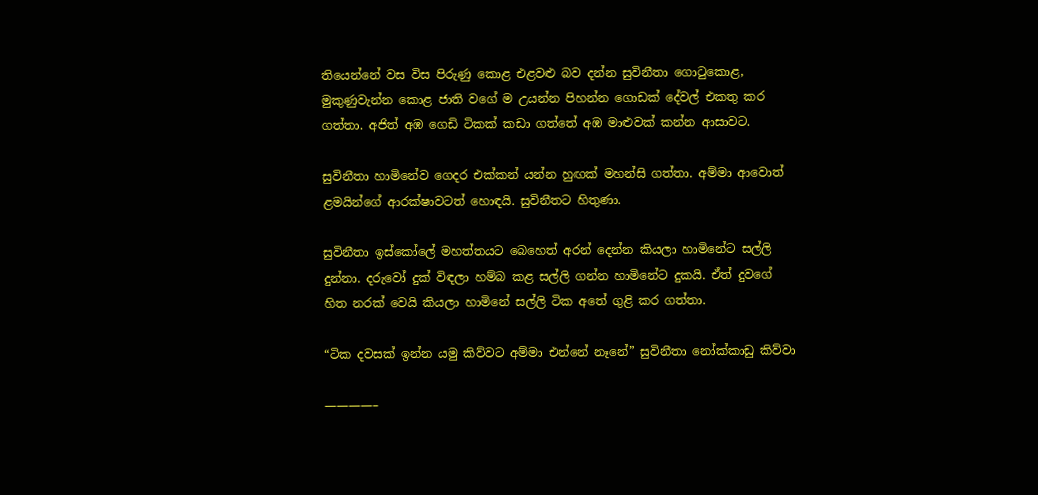තියෙන්නේ වස විස පිරුණු කොළ එළවළු බව දන්න සුවිනීතා ගොටුකොළ, මුකුණුවැන්න කොළ ජාති වගේ ම උයන්න පිහන්න ගොඩක් දේවල් එකතු කර ගත්තා. අජිත් අඹ ගෙඩි ටිකක් කඩා ගත්තේ අඹ මාළුවක් කන්න ආසාවට.

සුවිනීතා හාමිනේව ගෙදර එක්කන් යන්න හුඟක් මහන්සි ගත්තා. අම්මා ආවොත් ළමයින්ගේ ආරක්ෂාවටත් හොඳයි. සුවිනීතට හිතුණා.

සුවිනීතා ඉස්කෝලේ මහත්තයට බෙහෙත් අරන් දෙන්න කියලා හාමිනේට සල්ලි දුන්නා. දරුවෝ දුක් විඳලා හම්බ කළ සල්ලි ගන්න හාමිනේට දුකයි. ඒත් දුවගේ හිත නරක් වෙයි කියලා හාමිනේ සල්ලි ටික අතේ ගුළි කර ගත්තා.

“ටික දවසක් ඉන්න යමු කිව්වට අම්මා එන්නේ නෑනේ” සුවිනීතා නෝක්කාඩු කිව්වා

————–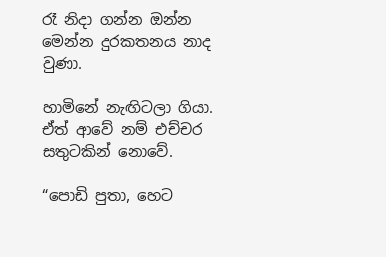රෑ නිදා ගන්න ඔන්න මෙන්න දුරකතනය නාද වුණා.

හාමිනේ නැඟිටලා ගියා. ඒත් ආවේ නම් එච්චර සතුටකින් නොවේ.

“පොඩි පුතා, හෙට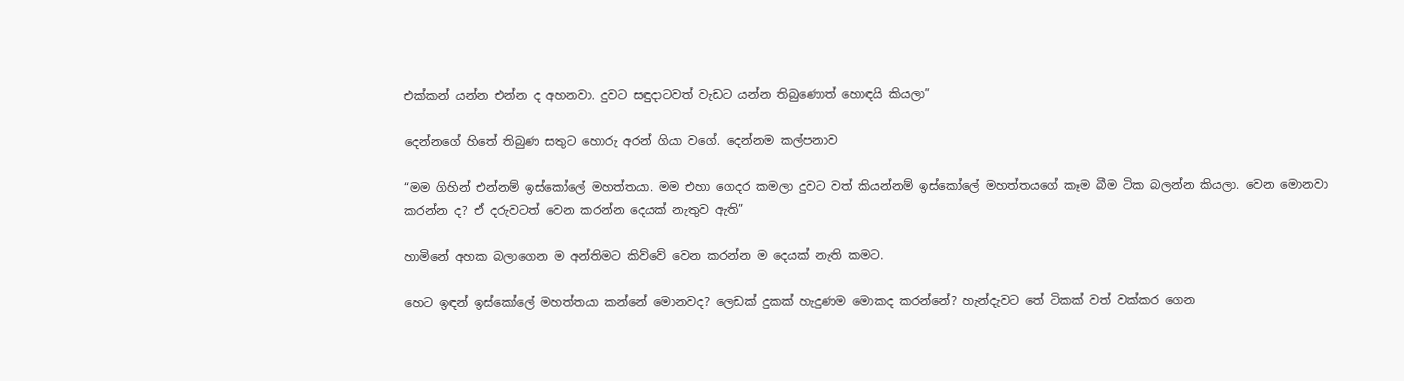එක්කන් යන්න එන්න ද අහනවා. දුවට සඳුදාටවත් වැඩට යන්න තිබුණොත් හොඳයි කියලා”

දෙන්නගේ හිතේ තිබුණ සතුට හොරු අරන් ගියා වගේ. දෙන්නම කල්පනාව

“මම ගිහින් එන්නම් ඉස්කෝලේ මහත්තයා. මම එහා ගෙදර කමලා දුවට වත් කියන්නම් ඉස්කෝලේ මහත්තයගේ කෑම බීම ටික බලන්න කියලා. වෙන මොනවා කරන්න ද? ඒ දරුවටත් වෙන කරන්න දෙයක් නැතුව ඇති”

හාමිනේ අහක බලාගෙන ම අන්තිමට කිව්වේ වෙන කරන්න ම දෙයක් නැති කමට.

හෙට ඉඳන් ඉස්කෝලේ මහත්තයා කන්නේ මොනවද? ලෙඩක් දුකක් හැදුණම මොකද කරන්නේ? හැන්දැවට තේ ටිකක් වත් වක්කර ගෙන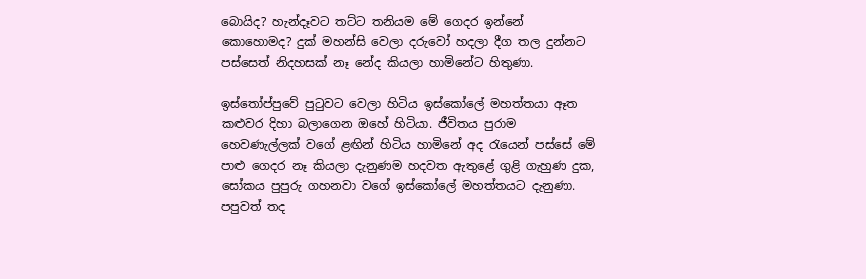බොයිද? හැන්දෑවට තට්ට තනියම මේ ගෙදර ඉන්නේ කොහොමද? දුක් මහන්සි වෙලා දරුවෝ හදලා දීග තල දුන්නට පස්සෙත් නිදහසක් නෑ නේද කියලා හාමිනේට හිතුණා.

ඉස්තෝප්පුවේ පුටුවට වෙලා හිටිය ඉස්කෝලේ මහත්තයා ඈත කළුවර දිහා බලාගෙන ඔහේ හිටියා. ජීවිතය පුරාම හෙවණැල්ලක් වගේ ළඟින් හිටිය හාමිනේ අද රැයෙන් පස්සේ මේ පාළු ගෙදර නෑ කියලා දැනුණම හදවත ඇතුළේ ගුළි ගැහුණ දුක, සෝකය පුපුරු ගහනවා වගේ ඉස්කෝලේ මහත්තයට දැනුණා. පපුවත් තද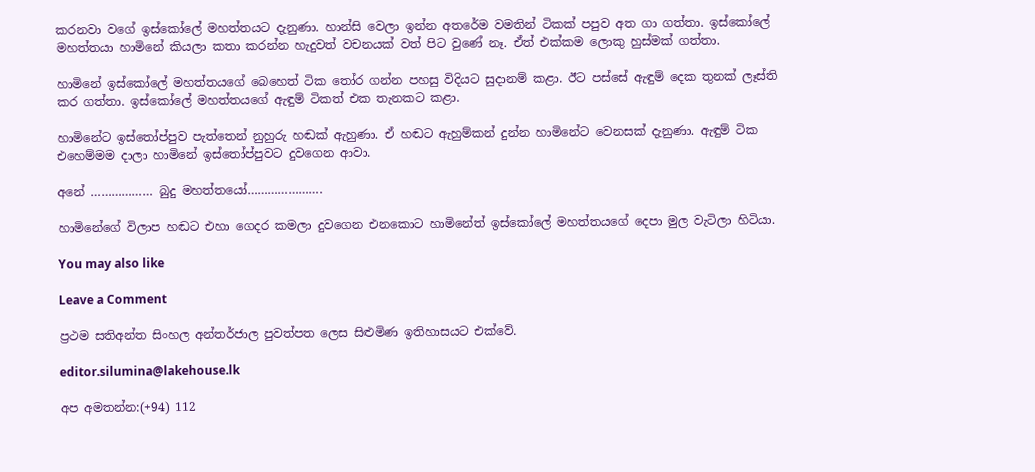කරනවා වගේ ඉස්කෝලේ මහත්තයට දැනුණා. හාන්සි වෙලා ඉන්න අතරේම වමතින් ටිකක් පපුව අත ගා ගත්තා. ඉස්කෝලේ මහත්තයා හාමිනේ කියලා කතා කරන්න හැදුවත් වචනයක් වත් පිට වුණේ නෑ. ඒත් එක්කම ලොකු හුස්මක් ගත්තා.

හාමිනේ ඉස්කෝලේ මහත්තයගේ බෙහෙත් ටික තෝර ගන්න පහසු විදියට සුදානම් කළා. ඊට පස්සේ ඇඳුම් දෙක තුනක් ලෑස්ති කර ගත්තා. ඉස්කෝලේ මහත්තයගේ ඇඳුම් ටිකත් එක තැනකට කළා.

හාමිනේට ඉස්තෝප්පුව පැත්තෙන් නුහුරු හඬක් ඇහුණා. ඒ හඬට ඇහුම්කන් දුන්න හාමිනේට වෙනසක් දැනුණා. ඇඳුම් ටික එහෙම්මම දාලා හාමිනේ ඉස්තෝප්පුවට දුවගෙන ආවා.

අනේ ……………… බුදු මහත්තයෝ………………….

හාමිනේගේ විලාප හඬට එහා ගෙදර කමලා දුවගෙන එනකොට හාමිනේත් ඉස්කෝලේ මහත්තයගේ දෙපා මුල වැටිලා හිටියා.

You may also like

Leave a Comment

ප්‍රථම සතිඅන්ත සිංහල අන්තර්ජාල පුවත්පත ලෙස සිළුමිණ ඉතිහාසයට එක්වේ.

editor.silumina@lakehouse.lk

අප අමතන්න:(+94) 112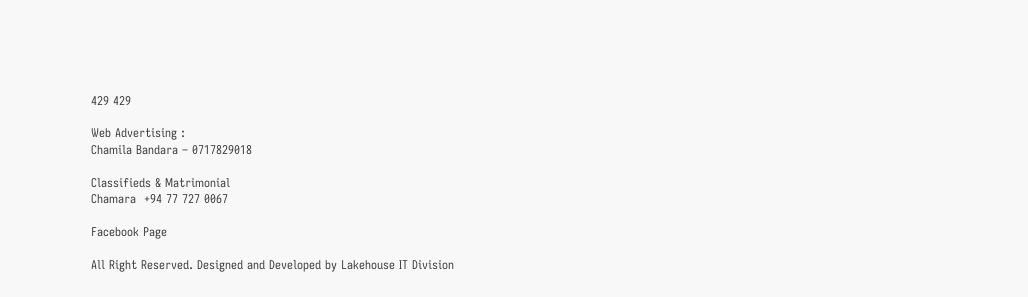429 429

Web Advertising :
Chamila Bandara – 0717829018

Classifieds & Matrimonial
Chamara  +94 77 727 0067

Facebook Page

All Right Reserved. Designed and Developed by Lakehouse IT Division